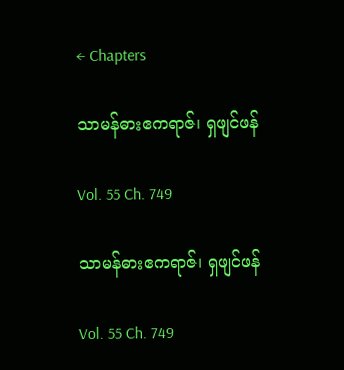← Chapters

သာမန်ဓားဧကရာဇ်၊ ရှဖျင်ဖန်

Vol. 55 Ch. 749

သာမန်ဓားဧကရာဇ်၊ ရှဖျင်ဖန်

Vol. 55 Ch. 749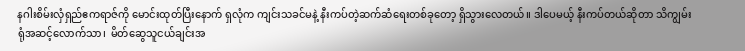နဂါးစိမ်းလှံရှည်ဧကရာဇ်ကို မောင်းထုတ်ပြီးနောက် ရှလုံက ကျင်းသခင်မနဲ့ နီးကပ်တဲ့ဆက်ဆံရေးတစ်ခုတော့ ရှိသွားလေတယ်။ ဒါပေမယ့် နီးကပ်တယ်ဆိုတာ သိကျွမ်းရုံအဆင့်လောက်သာ၊  မိတ်ဆွေသူငယ်ချင်းအ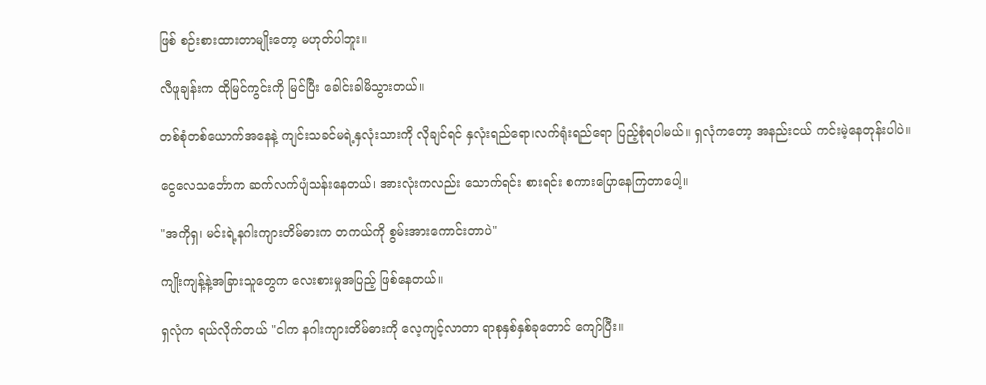ဖြစ် စဉ်းစားထားတာမျိုးတော့ မဟုတ်ပါဘူး။

လီဖူချန်းက ထိုမြင်ကွင်းကို မြင်ပြီး ခေါင်းခါမိသွားတယ်။

တစ်စုံတစ်ယောက်အနေနဲ့ ကျင်းသခင်မရဲ့နှလုံးသားကို လိုချင်ရင် နှလုံးရည်ရော၊လက်ရုံးရည်ရော ပြည့်စုံရပါမယ်။ ရှလုံကတော့ အနည်းငယ် ကင်းမဲ့နေတုန်းပါပဲ။

ငွေလေသင်္ဘောက ဆက်လက်ပျံသန်းနေတယ်၊ အားလုံးကလည်း သောက်ရင်း စားရင်း စကားပြောနေကြတာပေါ့။

"အကိုရှ၊ မင်းရဲ့နဂါးကျားတိမ်ဓားက တကယ်ကို စွမ်းအားကောင်းတာပဲ"

ကျိုးကျန့်နဲ့အခြားသူတွေက လေးစားမှုအပြည့် ဖြစ်နေတယ်။

ရှလုံက ရယ်လိုက်တယ် "ငါက နဂါးကျားတိမ်ဓားကို လေ့ကျင့်လာတာ ရာစုနှစ်နှစ်ခုတောင် ကျော်ပြီး။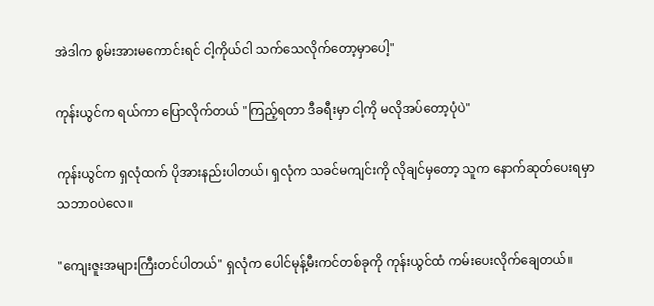အဲဒါက စွမ်းအားမကောင်းရင် ငါ့ကိုယ်ငါ သက်သေလိုက်တော့မှာပေါ့"

ကုန်းယွင်က ရယ်ကာ ပြောလိုက်တယ် "ကြည့်ရတာ ဒီခရီးမှာ ငါ့ကို မလိုအပ်တော့ပုံပဲ"

ကုန်းယွင်က ရှလုံထက် ပိုအားနည်းပါတယ်၊ ရှလုံက သခင်မကျင်းကို လိုချင်မှတော့ သူက နောက်ဆုတ်ပေးရမှာ သဘာဝပဲလေ။

"ကျေးဇူးအများကြီးတင်ပါတယ်" ရှလုံက ပေါင်မုန့်မီးကင်တစ်ခုကို ကုန်းယွင်ထံ ကမ်းပေးလိုက်ချေတယ်။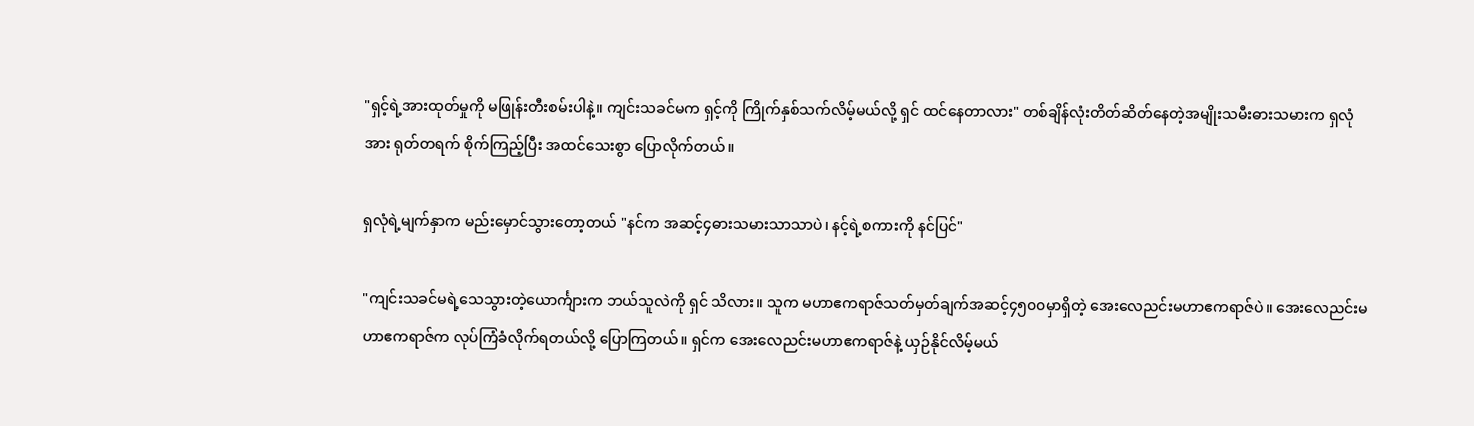"ရှင့်ရဲ့အားထုတ်မှုကို မဖြုန်းတီးစမ်းပါနဲ့။ ကျင်းသခင်မက ရှင့်ကို ကြိုက်နှစ်သက်လိမ့်မယ်လို့ ရှင် ထင်နေတာလား" တစ်ချိန်လုံးတိတ်ဆိတ်နေတဲ့အမျိုးသမီးဓားသမားက ရှလုံအား ရုတ်တရက် စိုက်ကြည့်ပြီး အထင်သေးစွာ ပြောလိုက်တယ်။

ရှလုံရဲ့မျက်နှာက မည်းမှောင်သွားတော့တယ် "နင်က အဆင့်၄ဓားသမားသာသာပဲ၊ နင့်ရဲ့စကားကို နင်ပြင်"

"ကျင်းသခင်မရဲ့သေသွားတဲ့ယောင်္ကျားက ဘယ်သူလဲကို ရှင် သိလား။ သူက မဟာဧကရာဇ်သတ်မှတ်ချက်အဆင့်၄၅၀၀မှာရှိတဲ့ အေးလေညင်းမဟာဧကရာဇ်ပဲ။ အေးလေညင်းမဟာဧကရာဇ်က လုပ်ကြံခံလိုက်ရတယ်လို့ ပြောကြတယ်။ ရှင်က အေးလေညင်းမဟာဧကရာဇ်နဲ့ ယှဉ်နိုင်လိမ့်မယ်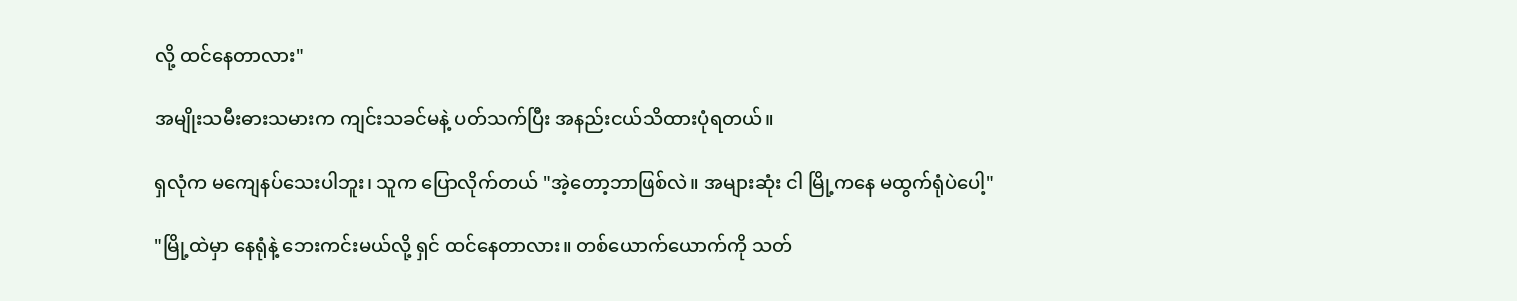လို့ ထင်နေတာလား"

အမျိုးသမီးဓားသမားက ကျင်းသခင်မနဲ့ ပတ်သက်ပြီး အနည်းငယ်သိထားပုံရတယ်။

ရှလုံက မကျေနပ်သေးပါဘူး၊ သူက ပြောလိုက်တယ် "အဲ့တော့ဘာဖြစ်လဲ။ အများဆုံး ငါ မြို့ကနေ မထွက်ရုံပဲပေါ့"

"မြို့ထဲမှာ နေရုံနဲ့ ဘေးကင်းမယ်လို့ ရှင် ထင်နေတာလား။ တစ်‌ယောက်ယောက်ကို သတ်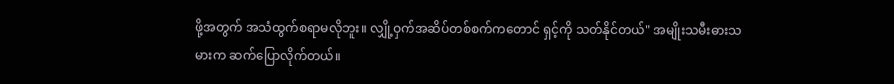ဖို့အတွက် အသံထွက်စရာမလိုဘူး။ လျှို့ဝှက်အဆိပ်တစ်စက်ကတောင် ရှင့်ကို သတ်နိုင်တယ်" အမျိုးသမီးဓားသမားက ဆက်ပြောလိုက်တယ်။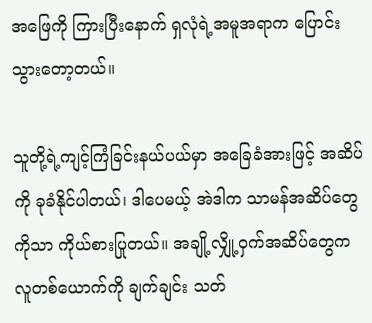အဖြေကို ကြားပြီးနောက် ရှလုံရဲ့အမူအရာက ပြောင်းသွားတော့တယ်။

သူတို့ရဲ့ကျင့်ကြံခြင်းနယ်ပယ်မှာ အခြေခံအားဖြင့် အဆိပ်ကို ခုခံနိုင်ပါတယ်၊ ဒါပေမယ့် အဲဒါက သာမန်အဆိပ်တွေကိုသာ ကိုယ်စားပြုတယ်။ အချို့လျှို့ဝှက်အဆိပ်တွေက လူတစ်ယောက်ကို ချက်ချင်း သတ်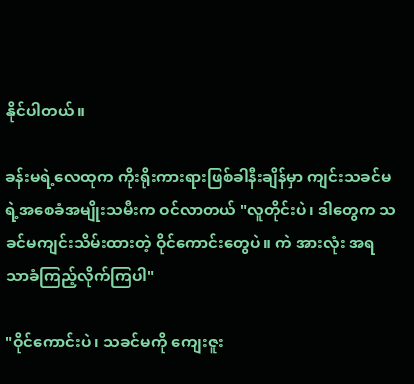နိုင်ပါတယ်။

ခန်းမရဲ့လေထုက ကိုးရိုးကားရားဖြစ်ခါနီးချိန်မှာ ကျင်းသခင်မရဲ့အစေခံအမျိုးသမီးက ဝင်လာတယ် "လူတိုင်းပဲ၊ ဒါတွေက သခင်မကျင်းသိမ်းထားတဲ့ ဝိုင်ကောင်းတွေပဲ။ ကဲ အားလုံး အရသာခံကြည့်လိုက်ကြပါ"

"ဝိုင်ကောင်းပဲ၊ သခင်မကို ကျေးဇူး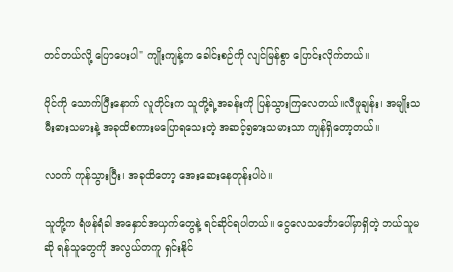တင်တယ်လို့ ပြောပေးပါ" ကျိုးကျန့်က ခေါင်းစဉ်ကို လျင်မြန်စွာ ပြောင်းလိုက်တယ်။

ဝိုင်ကို သောက်ပြီးနောက် လူတိုင်းက သူတို့ရဲ့အခန်းကို ပြန်သွားကြလေတယ်။လီဖူချန်း၊ အမျိုးသမီးဓားသမားနဲ့ အခုထိစကားမပြောရသေးတဲ့ အဆင့်၅ဓားသမားသာ ကျန်ရှိတော့တယ်။

လဝက် ကုန်သွားပြီး၊ အခုထိတော့ အေးဆေးနေတုန်းပါပဲ။

သူတို့က ရံဖန်ရံခါ အနှောင်အယှက်တွေနဲ့ ရင်ဆိုင်ရပါတယ်။ ငွေလေသင်္ဘောပေါ်မှာရှိတဲ့ ဘယ်သူမဆို ရန်သူတွေကို အလွယ်တကူ ရှင်းနိုင်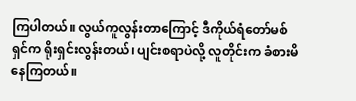ကြပါတယ်။ လွယ်ကူလွန်းတာကြောင့် ဒီကိုယ်ရံတော်မစ်ရှင်က ရိုးရှင်းလွန်းတယ်၊ ပျင်းစရာပဲလို့ လူတိုင်းက ခံစားမိနေကြတယ်။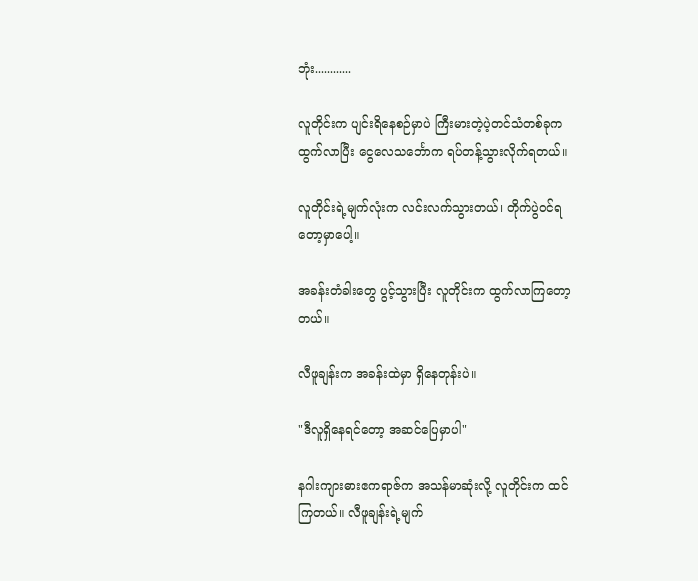ဘုံး............

လူတိုင်းက ပျင်းရိနေစဉ်မှာပဲ ကြီးမားတဲ့ပဲ့တင်သံတစ်ခုက ထွက်လာပြီး ငွေလေသင်္ဘောက ရပ်တန့်သွားလိုက်ရတယ်။

လူတိုင်းရဲ့မျက်လုံးက လင်းလက်သွားတယ်၊ တိုက်ပွဲဝင်ရတော့မှာပေါ့။

အခန်းတံခါးတွေ ပွင့်သွားပြီး လူတိုင်းက ထွက်လာကြတော့တယ်။

လီဖူချန်းက အခန်းထဲမှာ ရှိနေတုန်းပဲ။

"ဒီလူရှိနေရင်တော့ အဆင်ပြေမှာပါ"

နဂါးကျားဓားဧကရာဇ်က အသန်မာဆုံးလို့ လူတိုင်းက ထင်ကြတယ်။ လီဖူချန်းရဲ့မျက်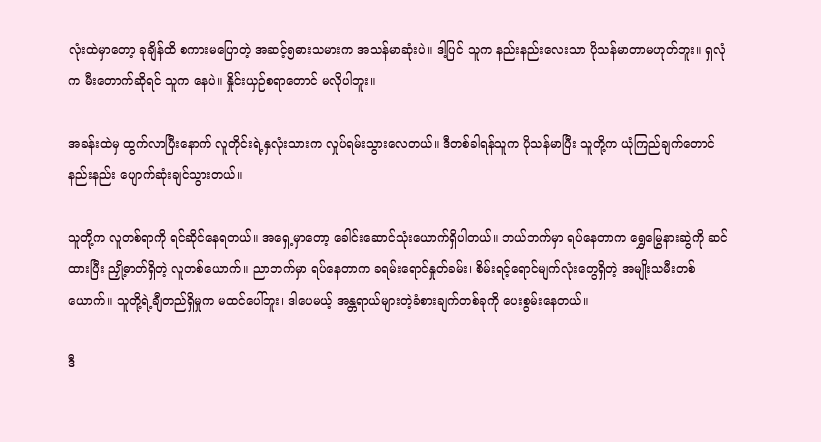လုံးထဲမှာတော့ ခုချိန်ထိ စကားမပြောတဲ့ အဆင့်၅ဓားသမားက အသန်မာဆုံးပဲ။ ဒါ့ပြင် သူက နည်းနည်းလေးသာ ပိုသန်မာတာမဟုတ်ဘူး။ ရှလုံက မီးတောက်ဆိုရင် သူက နေပဲ။ နှိုင်းယှဉ်စရာတောင် မလိုပါဘူး။

အခန်းထဲမှ ထွက်လာပြီး‌နောက် လူတိုင်းရဲ့နှလုံးသားက လှုပ်ရမ်းသွားလေတယ်။ ဒီတစ်ခါရန်သူက ပိုသန်မာပြီး သူတို့က ယုံကြည်ချက်တောင် နည်းနည်း ပျောက်ဆုံးချင်သွားတယ်။

သူတို့က လူတစ်ရာကို ရင်ဆိုင်နေရတယ်။ အရှေ့မှာတော့ ခေါင်းဆောင်သုံးယောက်ရှိပါတယ်။ ဘယ်ဘက်မှာ ရပ်နေတာက ရွှေမြွေနားဆွဲကို ဆင်ထားပြီး ညှို့ဓာတ်ရှိတဲ့ လူတစ်ယောက်။ ညာဘက်မှာ ရပ်နေတာက ခရမ်းရောင်နှုတ်ခမ်း၊ စိမ်းရင့်ရောင်မျက်လုံးတွေရှိတဲ့ အမျိုးသမီးတစ်ယောက်။ သူတို့ရဲ့ချီတည်ရှိမှုက မထင်ပေါ်ဘူး၊ ဒါပေမယ့် အန္တရာယ်များတဲ့ခံစားချက်တစ်ခုကို ပေးစွမ်းနေတယ်။

ဒီ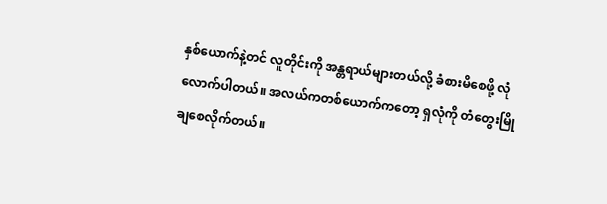နှစ်ယောက်နဲ့တင် လူတိုင်းကို အန္တရာယ်များတယ်လို့ ခံစားမိစေဖို့ လုံလောက်ပါတယ်။ အလယ်ကတစ်ယောက်က‌တော့ ရှလုံကို တံတွေးမြိုချစေလိုက်တယ်။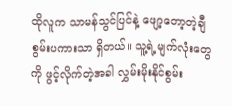ထိုလူက သာမန်သွင်ပြင်နဲ့ ဖျော့တော့တဲ့ချီစွမ်းပကားသာ ရှိတယ်။ သူ့ရဲ့မျက်လုံးတွေကို ဖွင့်လိုက်တဲ့အခါ လွှမ်းမိုးနိုင်စွမ်း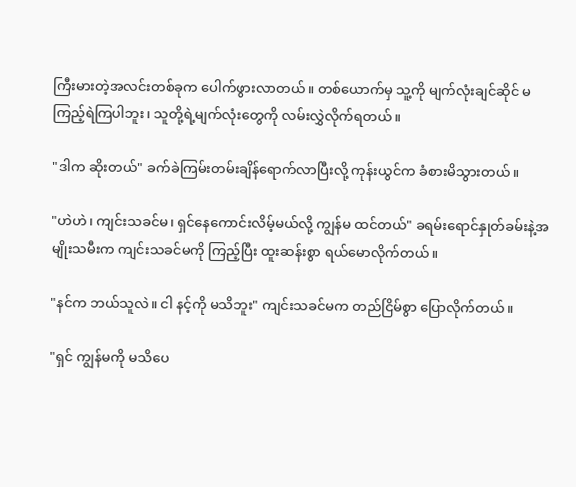ကြီးမားတဲ့အလင်းတစ်ခုက ပေါက်ဖွားလာတယ်။ တစ်ယောက်မှ သူ့ကို မျက်လုံးချင်ဆိုင် မကြည့်ရဲကြပါဘူး၊ သူတို့ရဲ့မျက်လုံးတွေကို လမ်းလွှဲလိုက်ရတယ်။

"ဒါက ဆိုးတယ်" ခက်ခဲကြမ်းတမ်းချိန်ရောက်လာပြီးလို့ ကုန်းယွင်က ခံစားမိသွားတယ်။

"ဟဲဟဲ၊ ကျင်းသခင်မ၊ ရှင်နေကောင်းလိမ့်မယ်လို့ ကျွန်မ ထင်တယ်" ခရမ်းရောင်နှုတ်ခမ်းနဲ့အမျိုးသမီးက ကျင်းသခင်မကို ကြည့်ပြီး ထူးဆန်းစွာ ရယ်မောလိုက်တယ်။

"နင်က ဘယ်သူလဲ။ ငါ နင့်ကို မသိဘူး" ကျင်းသခင်မက တည်ငြိမ်စွာ ပြောလိုက်တယ်။

"ရှင် ကျွန်မကို မသိပေ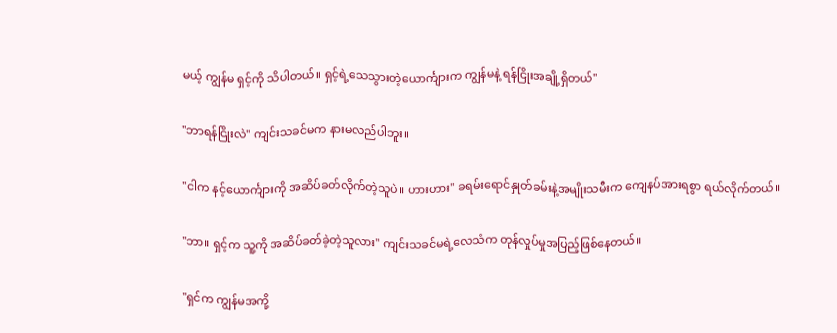မယ့် ကျွန်မ ရှင့်ကို သိပါတယ်။ ရှင့်ရဲ့သေသွားတဲ့‌ယောင်္ကျားက ကျွန်မနဲ့ ရန်ငြိုးအချို့ရှိတယ်"

"ဘာရန်ငြိုးလဲ" ကျင်းသခင်မက နားမလည်ပါဘူး။

"ငါက နင့်ယောင်္ကျားကို အဆိပ်ခတ်လိုက်တဲ့သူပဲ။ ဟားဟား" ခရမ်းရောင်နှုတ်ခမ်းနဲ့အမျိုးသမီးက ကျေနပ်အားရစွာ ရယ်လိုက်တယ်။

"ဘာ။ ရှင့်က သူ့ကို အဆိပ်ခတ်ခဲ့တဲ့သူလား" ကျင်းသခင်မရဲ့လေသံက တုန်လှုပ်မှုအပြည့်ဖြစ်နေတယ်။

"ရှင်က ကျွန်မအကို့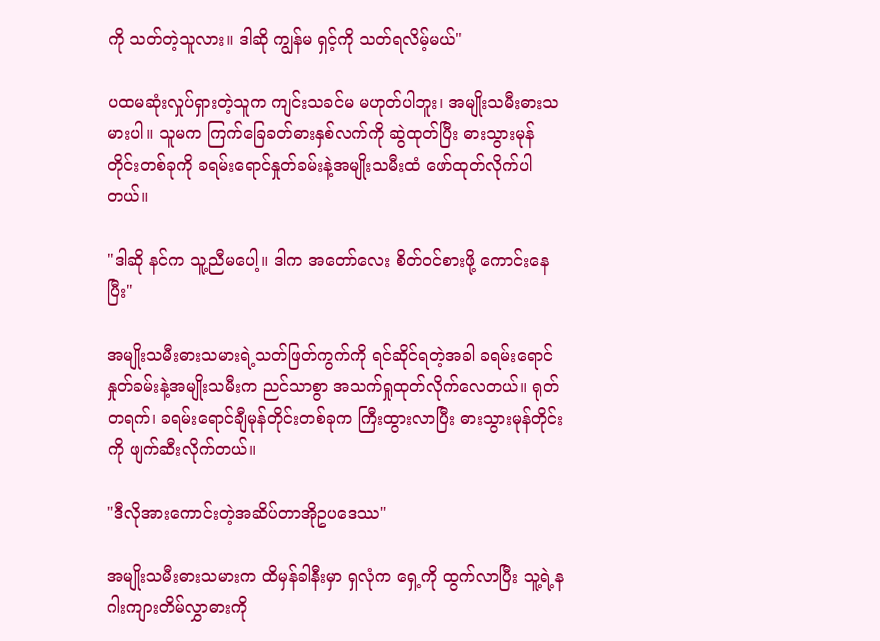ကို သတ်တဲ့သူလား။ ဒါဆို ကျွန်မ ရှင့်ကို သတ်ရလိမ့်မယ်"

ပထမဆုံးလှုပ်ရှားတဲ့သူက ကျင်းသခင်မ မဟုတ်ပါဘူး၊ အမျိုးသမီးဓားသမားပါ။ သူမက ကြက်ခြေခတ်ဓားနှစ်လက်ကို ဆွဲထုတ်ပြီး ဓားသွားမုန်တိုင်းတစ်ခုကို ခရမ်းရောင်နှုတ်ခမ်းနဲ့အမျိုးသမီးထံ ဖော်ထုတ်လိုက်ပါတယ်။

"ဒါဆို နင်က သူ့ညီမပေါ့။ ဒါက အတော်လေး စိတ်ဝင်စားဖို့ ကောင်းနေပြီး"

အမျိုးသမီးဓားသမားရဲ့သတ်ဖြတ်ကွက်ကို ရင်ဆိုင်ရတဲ့အခါ ခရမ်းရောင်နှုတ်ခမ်းနဲ့အမျိုးသမီးက ညင်သာစွာ အသက်ရှုထုတ်လိုက်လေတယ်။ ရုတ်တရက်၊ ခရမ်းရောင်ချီမုန်တိုင်းတစ်ခုက ကြီးထွားလာပြီး ဓားသွားမုန်တိုင်းကို ဖျက်ဆီးလိုက်တယ်။

"ဒီလိုအားကောင်းတဲ့အဆိပ်တာအိုဥပဒေဿ"

အမျိုးသမီးဓားသမားက ထိမှန်ခါနီးမှာ ရှလုံက ရှေ့ကို ထွက်လာပြီး သူ့ရဲ့နဂါးကျားတိမ်လွှာဓားကို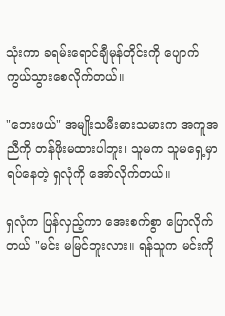သုံးကာ ခရမ်းရောင်ချီမုန်တိုင်းကို ပျောက်ကွယ်သွားစေလိုက်တယ်။

"ဘေးဖယ်" အမျိုးသမီးဓားသမားက အကူအညီကို တန်ဖိုးမထားပါဘူး၊ သူမက သူမရှေ့မှာ ရပ်နေတဲ့ ရှလုံကို အော်လိုက်တယ်။

ရှလုံက ပြန်လှည့်ကာ အေးစက်စွာ ပြောလိုက်တယ် "မင်း မမြင်ဘူးလား။ ရန်သူက မင်းကို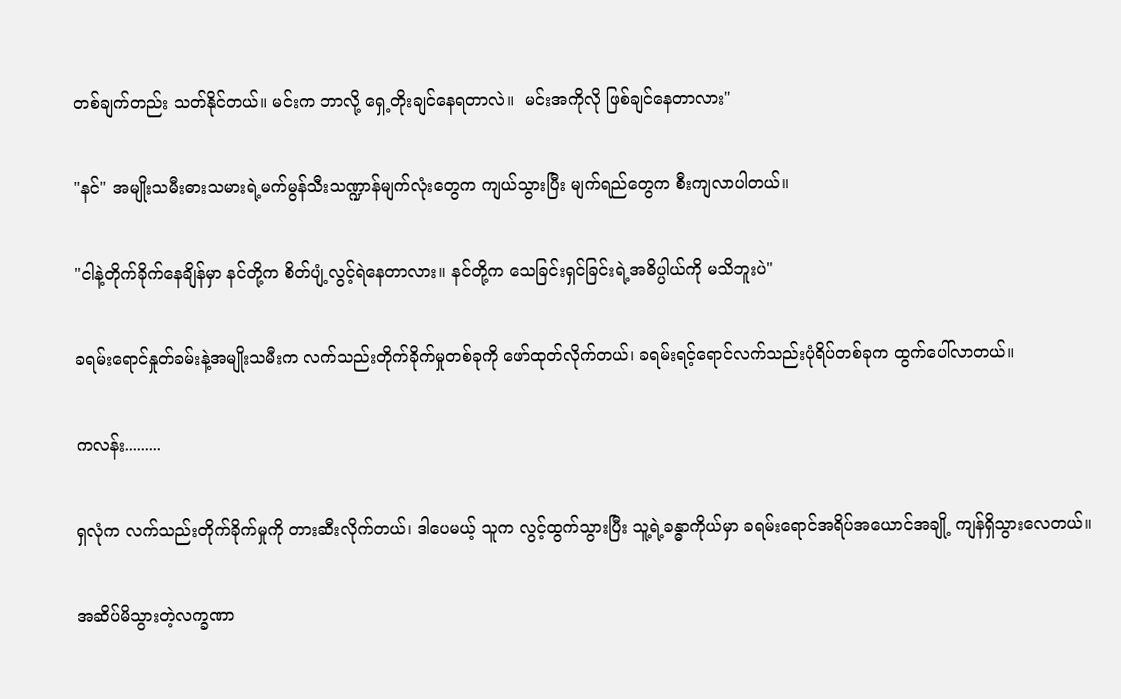တစ်ချက်တည်း သတ်နိုင်တယ်။ မင်းက ဘာလို့ ရှေ့တိုးချင်နေရတာလဲ။  မင်းအကိုလို ဖြစ်ချင်နေတာလား"

"နင်" အမျိုးသမီးဓားသမားရဲ့မက်မွန်သီးသဏ္ဍာန်မျက်လုံးတွေက ကျယ်သွားပြီး မျက်ရည်တွေက စီးကျလာပါတယ်။

"ငါနဲ့တိုက်ခိုက်နေချိန်မှာ နင်တို့က စိတ်ပျံ့လွင့်ရဲနေတာလား။ နင်တို့က ‌သေခြင်းရှင်ခြင်းရဲ့အဓိပ္ပါယ်ကို မသိဘူးပဲ"

ခရမ်းရောင်နှုတ်ခမ်းနဲ့အမျိုးသမီးက လက်သည်းတိုက်ခိုက်မှုတစ်ခုကို ဖော်ထုတ်လိုက်တယ်၊ ခရမ်းရင့်ရောင်လက်သည်းပုံရိပ်တစ်ခုက ထွက်ပေါ်လာတယ်။

ကလန်း.........

ရှလုံက လက်သည်းတိုက်ခိုက်မှုကို တားဆီးလိုက်တယ်၊ ဒါပေမယ့် သူက လွင့်ထွက်သွားပြီး သူ့ရဲ့ခန္ဓာကိုယ်မှာ ခရမ်းရောင်အရိပ်အယောင်အချို့ ကျန်ရှိသွားလေတယ်။

အဆိပ်မိသွားတဲ့လက္ခဏာ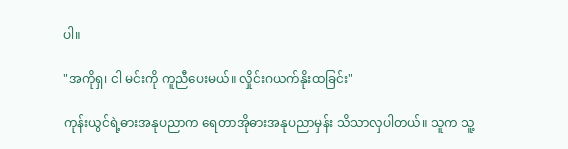ပါ။

"အကိုရှ၊ ငါ မင်းကို ကူညီပေးမယ်။ လှိုင်းဂယက်နိုးထခြင်း"

ကုန်းယွင်ရဲ့ဓားအနုပညာက ရေတာအိုဓားအနုပညာမှန်း သိသာလှပါတယ်။ သူက သူ့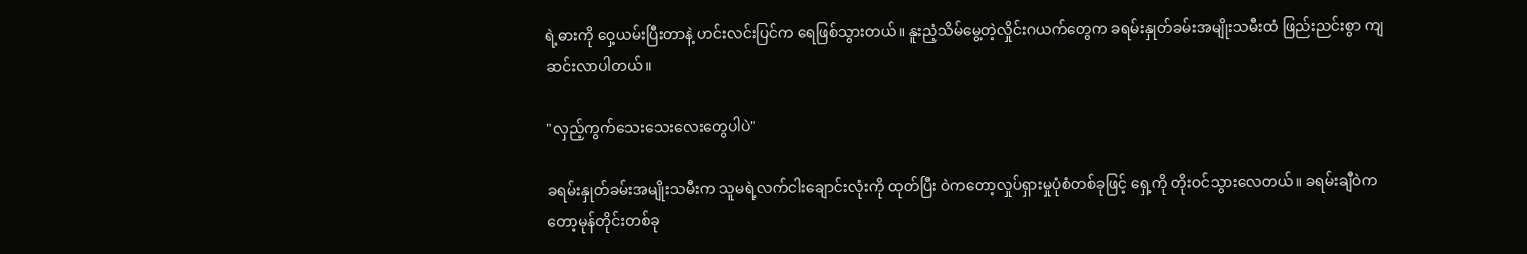ရဲ့ဓားကို ဝှေ့ယမ်းပြီးတာနဲ့ ဟင်းလင်းပြင်က ရေဖြစ်သွားတယ်။ နူးညံ့သိမ်‌မွေ့တဲ့လှိုင်းဂယက်တွေက ခရမ်းနှုတ်ခမ်းအမျိုးသမီးထံ ဖြည်းညင်းစွာ ကျဆင်းလာပါတယ်။

"လှည့်ကွက်သေးသေးလေးတွေပါပဲ"

ခရမ်းနှုတ်ခမ်းအမျိုးသမီးက သူမရဲ့လက်ငါးချောင်းလုံးကို ထုတ်ပြီး ဝဲကတော့လှုပ်ရှားမှုပုံစံတစ်ခုဖြင့် ရှေ့ကို တိုးဝင်သွားလေတယ်။ ခရမ်းချီ‌ဝဲကတော့မုန်တိုင်းတစ်ခု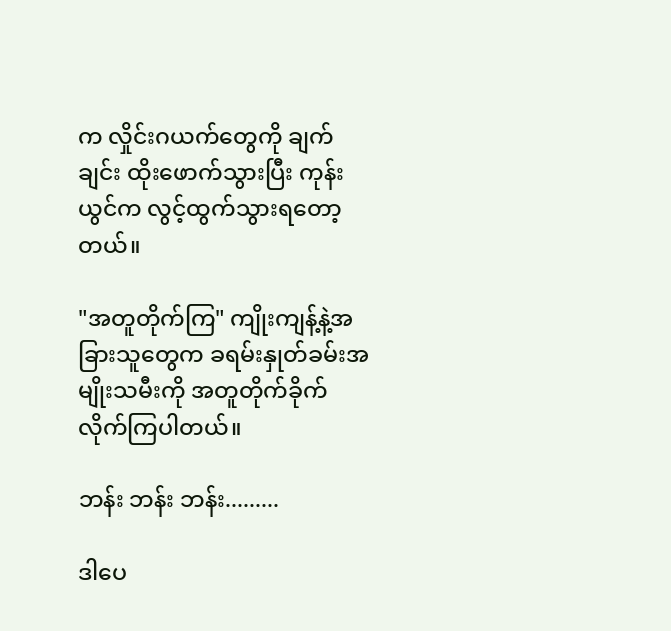က လှိုင်းဂယက်တွေကို ချက်ချင်း ထိုးဖောက်သွားပြီး ကုန်းယွင်က လွင့်ထွက်သွားရတော့တယ်။

"အတူတိုက်ကြ" ကျိုးကျန့်နဲ့အခြားသူတွေက ခရမ်းနှုတ်ခမ်းအမျိုးသမီးကို အတူတိုက်ခိုက်လိုက်ကြပါတယ်။

ဘန်း ဘန်း ဘန်း.........

ဒါပေ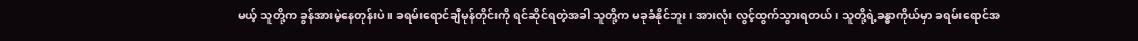မယ့် သူတို့က ခွန်အားမဲ့နေတုန်းပဲ။ ခရမ်းရောင်ချီမုန်တိုင်းကို ရင်ဆိုင်ရတဲ့အခါ သူတို့က မခုခံနိုင်ဘူး၊ အားလုံး လွင့်ထွက်သွားရတယ်၊ သူတို့ရဲ့ခန္ဓာကိုယ်မှာ ခရမ်းရောင်အ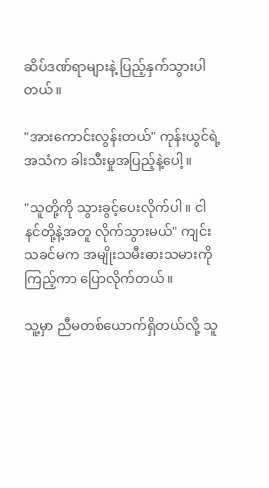ဆိပ်ဒဏ်ရာများနဲ့ ပြည့်နှက်သွားပါတယ်။

"အားကောင်းလွန်းတယ်" ကုန်းယွင်ရဲ့အသံက ခါးသီးမှုအပြည့်နဲ့ပေါ့။

"သူတို့ကို သွားခွင့်ပေးလိုက်ပါ။ ငါ နင်တို့နဲ့အတူ လိုက်သွားမယ်" ကျင်းသခင်မက အမျိုးသမီးဓားသမားကို ကြည့်ကာ ပြောလိုက်တယ်။

သူ့မှာ ညီမတစ်ယောက်ရှိတယ်လို့ သူ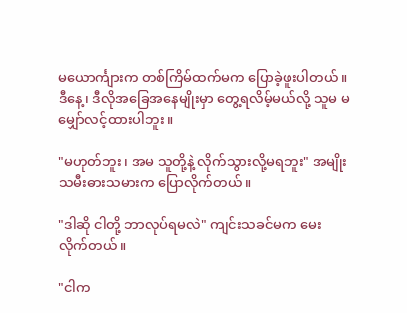မ‌ယောင်္ကျားက တစ်ကြိမ်ထက်မက ပြောခဲ့ဖူးပါတယ်။ ဒီနေ့၊ ဒီ‌လိုအခြေအနေမျိုးမှာ တွေ့ရလိမ့်မယ်လို့ သူမ မမျှော်လင့်ထားပါဘူး။

"မဟုတ်ဘူး၊ အမ သူတို့နဲ့ လိုက်သွားလို့မရဘူး" အမျိုးသမီးဓားသမားက ပြောလိုက်တယ်။

"ဒါဆို ငါတို့ ဘာလုပ်ရမလဲ" ကျင်းသခင်မက မေးလိုက်တယ်။

"ငါက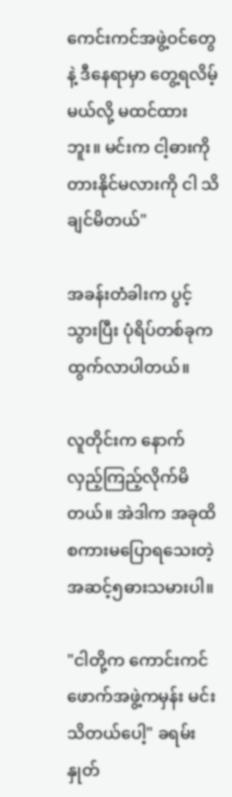ကေင်းကင်အဖွဲ့ဝင်တွေနဲ့ ဒီနေရာမှာ တွေ့ရလိမ့်မယ်လို့ မထင်ထားဘူး။ မင်းက ငါ့ဓားကို တားနိုင်မလားကို ငါ သိချင်မိတယ်"

အခန်းတံခါးက ပွင့်သွားပြီး ပုံရိပ်တစ်ခုက ထွက်လာပါတယ်။

လူတိုင်းက နောက်လှည့်ကြည့်လိုက်မိတယ်။ အဲဒါက အခုထိ စကားမပြော‌ရသေးတဲ့ အဆင့်၅ဓားသမားပါ။

"ငါတို့က ကောင်းကင်ဖောက်အဖွဲ့ကမှန်း မင်း သိတယ်ပေါ့" ခရမ်းနှုတ်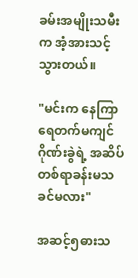ခမ်းအမျိုးသမီးက အံ့အားသင့်သွားတယ်။

"မင်းက နေကြာရေတက်မကျင်ဂိုဏ်းခွဲရဲ့ အဆိပ်တစ်ရာခန်းမသခင်မလား"

အဆင့်၅ဓားသ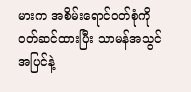မားက အစိမ်းရောင်ဝတ်စုံကို ဝတ်ဆင်ထားပြီး သာမန်အသွင်အပြင်နဲ့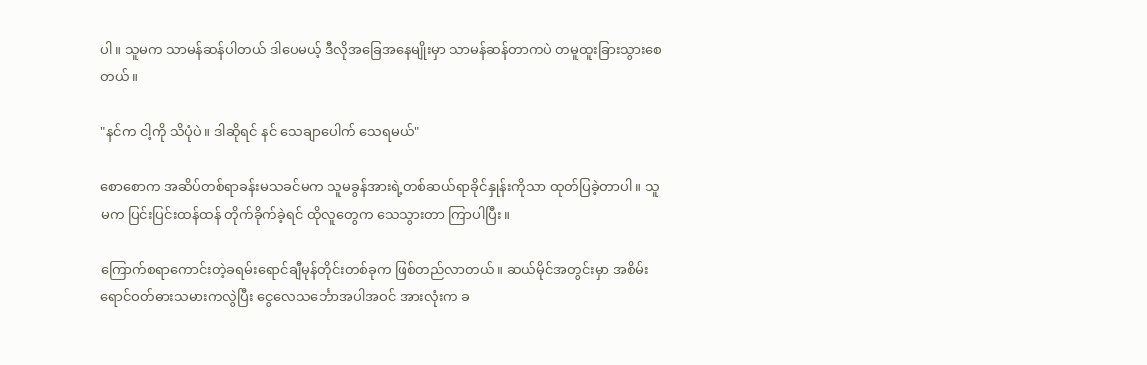ပါ။ သူမက သာမန်ဆန်ပါတယ် ဒါပေမယ့် ဒီလိုအခြေအနေမျိုးမှာ သာမန်ဆန်တာကပဲ တမူထူးခြားသွားစေတယ်။

"နင်က ငါ့ကို သိပုံပဲ။ ဒါဆိုရင် နင် သေချာပေါက် သေရမယ်"

စောစောက အဆိပ်တစ်ရာခန်းမသခင်မက သူမခွန်အားရဲ့တစ်ဆယ်ရာခိုင်နှုန်းကိုသာ ထုတ်ပြခဲ့တာပါ။ သူမက ပြင်းပြင်းထန်ထန် တိုက်ခိုက်ခဲ့ရင် ထိုလူတွေက သေသွားတာ ကြာပါပြီး။

ကြောက်စရာကောင်းတဲ့ခရမ်းရောင်ချီမုန်တိုင်းတစ်ခုက ဖြစ်တည်လာတယ်။ ဆယ်မိုင်အတွင်းမှာ အစိမ်းရောင်ဝတ်ဓားသမားကလွဲပြီး ငွေလေသင်္ဘောအပါအဝင် အားလုံးက ခ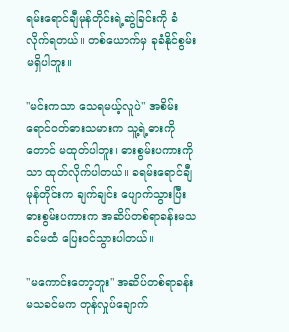ရမ်းရောင်ချီမုန်တိုင်းရဲ့ဆွဲခြင်းကို ခံလိုက်ရတယ်။ တစ်ယောက်မှ ခုခံနိုင်စွမ်း မရှိပါဘူး။

"မင်းကသာ သေရမယ့်လူပဲ" အစိမ်းရောင်ဝတ်ဓားသမားက သူ့ရဲ့ဓားကိုတောင် မထုတ်ပါဘူး၊ ဓားစွမ်းပကားကိုသာ ထုတ်လိုက်ပါတယ်။ ခရမ်းရောင်ချီမုန်တိုင်းက ချက်ချင်း ပျောက်သွားပြီး ဓားစွမ်းပကားက အဆိပ်တစ်ရာခန်းမသခင်မထံ ပြေးဝင်သွားပါတယ်။

"မကောင်းတော့ဘူး" အဆိပ်တစ်ရာခန်းမသခင်မက တုန်လှုပ်ချောက်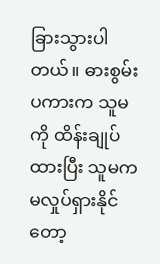ခြားသွားပါတယ်။ ဓားစွမ်းပကားက သူမကို ထိန်းချုပ်ထားပြီး သူမက မလှုပ်ရှားနိုင်တော့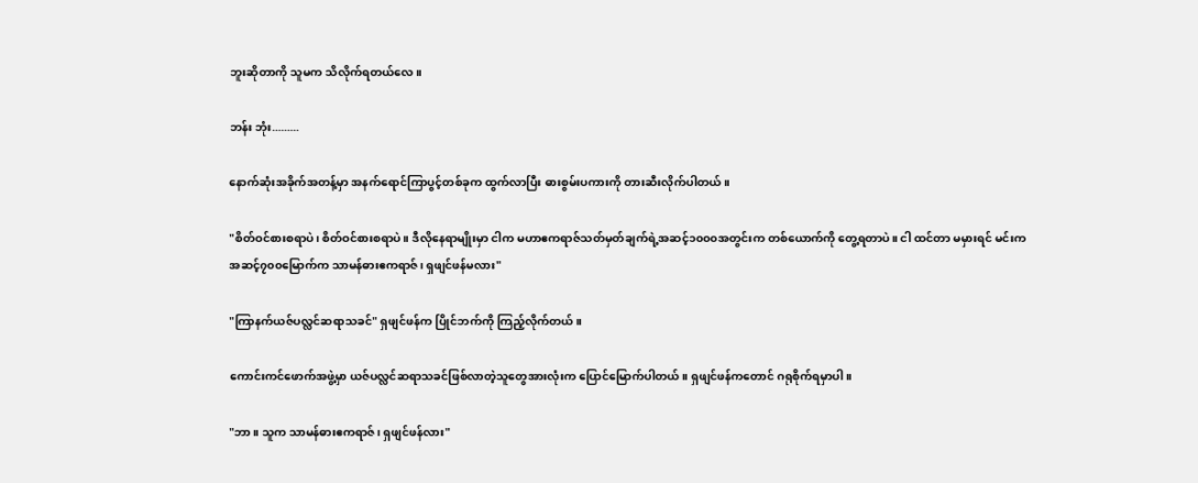ဘူးဆိုတာကို သူမက သိလိုက်ရတယ်လေ။

ဘန်း ဘုံး.........

နောက်ဆုံးအခိုက်အတန့်မှာ အနက်ရောင်ကြာပွင့်တစ်ခုက ထွက်လာပြီး ဓားစွမ်းပကားကို တားဆီးလိုက်ပါတယ်။

"စိတ်ဝင်စားစရာပဲ၊ စိတ်ဝင်စားစရာပဲ။ ဒီလိုနေရာမျိုးမှာ ငါက မဟာဧကရာဇ်သတ်မှတ်ချက်ရဲ့အဆင့်၁၀၀၀အတွင်းက တစ်ယောက်ကို တွေ့ရတာပဲ။ ငါ ထင်တာ မမှားရင် မင်းက အဆင့်၇၀၀မြောက်က သာမန်ဓားဧကရာဇ်၊ ရှဖျင်ဖန်မလား"

"ကြာနက်ယဇ်ပလ္လင်ဆရာသခင်" ရှဖျင်ဖန်က ပြိုင်ဘက်ကို ကြည့်လိုက်တယ်။

ကောင်းကင်ဖောက်အဖွဲ့မှာ ယဇ်ပလ္လင်ဆရာသခင်ဖြစ်လာတဲ့သူတွေအားလုံးက ပြောင်မြောက်ပါတယ်။ ရှဖျင်ဖန်ကတောင် ဂရုစိုက်ရမှာပါ။

"ဘာ။ သူက သာမန်ဓားဧကရာဇ်၊ ရှဖျင်ဖန်လား"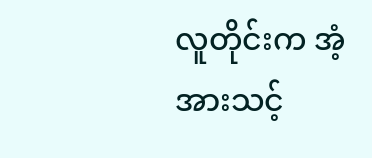လူတိုင်းက အံ့အားသင့်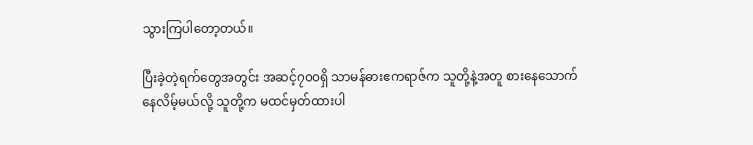သွားကြပါတော့တယ်။

ပြီးခဲ့တဲ့ရက်တွေအတွင်း အဆင့်၇၀၀ရှိ သာမန်ဓားဧကရာဇ်က သူတို့နဲ့အတူ စားနေသောက်နေလိမ့်မယ်လို့ သူတို့က မထင်မှတ်ထားပါ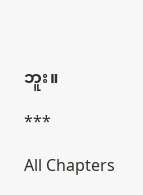ဘူး။

***

All Chapters